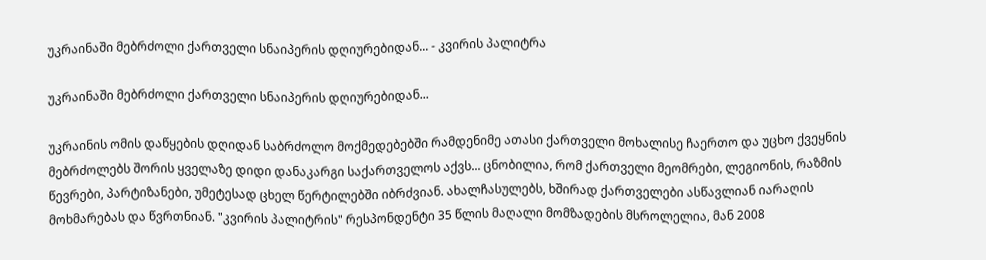უკრაინაში მებრძოლი ქართველი სნაიპერის დღიურებიდან... - კვირის პალიტრა

უკრაინაში მებრძოლი ქართველი სნაიპერის დღიურებიდან...

უკრაინის ომის დაწყების დღიდან საბრძოლო მოქმედებებში რამდენიმე ათასი ქართველი მოხალისე ჩაერთო და უცხო ქვეყნის მებრძოლებს შორის ყველაზე დიდი დანაკარგი საქართველოს აქვს... ცნობილია, რომ ქართველი მეომრები, ლეგიონის, რაზმის წევრები, პარტიზანები, უმეტესად ცხელ წერტილებში იბრძვიან. ახალჩასულებს, ხშირად ქართველები ასწავლიან იარაღის მოხმარებას და წვრთნიან. "კვირის პალიტრის" რესპონდენტი 35 წლის მაღალი მომზადების მსროლელია, მან 2008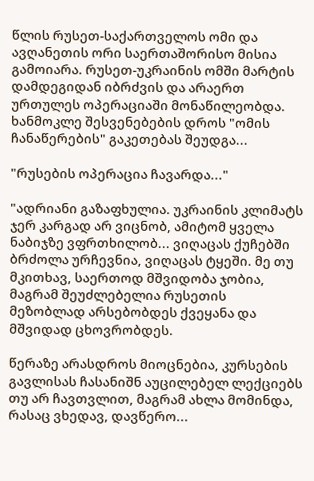წლის რუსეთ-საქართველოს ომი და ავღანეთის ორი საერთაშორისო მისია გამოიარა. რუსეთ-უკრაინის ომში მარტის დამდეგიდან იბრძვის და არაერთ ურთულეს ოპერაციაში მონაწილეობდა. ხანმოკლე შესვენებების დროს "ომის ჩანაწერების" გაკეთებას შეუდგა...

"რუსების ოპერაცია ჩავარდა..."

"ადრიანი გაზაფხულია. უკრაინის კლიმატს ჯერ კარგად არ ვიცნობ, ამიტომ ყველა ნაბიჯზე ვფრთხილობ... ვიღაცას ქუჩებში ბრძოლა ურჩევნია, ვიღაცას ტყეში. მე თუ მკითხავ, საერთოდ მშვიდობა ჯობია, მაგრამ შეუძლებელია რუსეთის მეზობლად არსებობდეს ქვეყანა და მშვიდად ცხოვრობდეს.

წერაზე არასდროს მიოცნებია, კურსების გავლისას ჩასანიშნ აუცილებელ ლექციებს თუ არ ჩავთვლით, მაგრამ ახლა მომინდა, რასაც ვხედავ, დავწერო...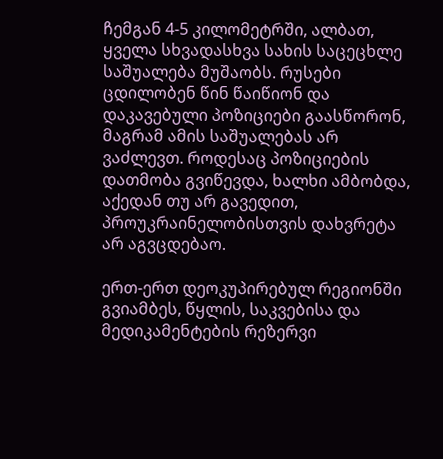ჩემგან 4-5 კილომეტრში, ალბათ, ყველა სხვადასხვა სახის საცეცხლე საშუალება მუშაობს. რუსები ცდილობენ წინ წაიწიონ და დაკავებული პოზიციები გაასწორონ, მაგრამ ამის საშუალებას არ ვაძლევთ. როდესაც პოზიციების დათმობა გვიწევდა, ხალხი ამბობდა, აქედან თუ არ გავედით, პროუკრაინელობისთვის დახვრეტა არ აგვცდებაო.

ერთ-ერთ დეოკუპირებულ რეგიონში გვიამბეს, წყლის, საკვებისა და მედიკამენტების რეზერვი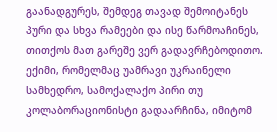გაანადგურეს, შემდეგ თავად შემოიტანეს პური და სხვა რამეები და ისე წარმოაჩინეს, თითქოს მათ გარეშე ვერ გადავრჩებოდითო. ექიმი, რომელმაც უამრავი უკრაინელი სამხედრო, სამოქალაქო პირი თუ კოლაბორაციონისტი გადაარჩინა, იმიტომ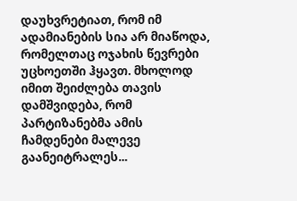დაუხვრეტიათ, რომ იმ ადამიანების სია არ მიაწოდა, რომელთაც ოჯახის წევრები უცხოეთში ჰყავთ. მხოლოდ იმით შეიძლება თავის დამშვიდება, რომ პარტიზანებმა ამის ჩამდენები მალევე გაანეიტრალეს...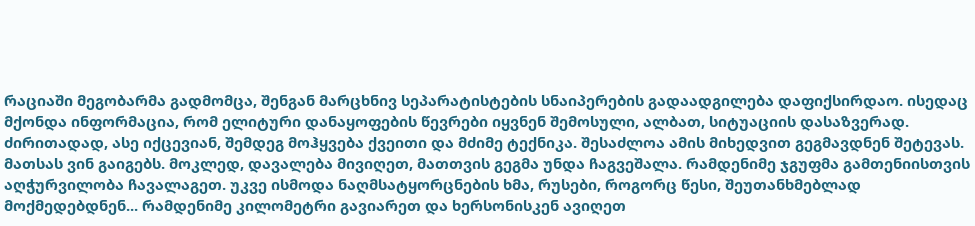რაციაში მეგობარმა გადმომცა, შენგან მარცხნივ სეპარატისტების სნაიპერების გადაადგილება დაფიქსირდაო. ისედაც მქონდა ინფორმაცია, რომ ელიტური დანაყოფების წევრები იყვნენ შემოსული, ალბათ, სიტუაციის დასაზვერად. ძირითადად, ასე იქცევიან, შემდეგ მოჰყვება ქვეითი და მძიმე ტექნიკა. შესაძლოა ამის მიხედვით გეგმავდნენ შეტევას. მათსას ვინ გაიგებს. მოკლედ, დავალება მივიღეთ, მათთვის გეგმა უნდა ჩაგვეშალა. რამდენიმე ჯგუფმა გამთენიისთვის აღჭურვილობა ჩავალაგეთ. უკვე ისმოდა ნაღმსატყორცნების ხმა, რუსები, როგორც წესი, შეუთანხმებლად მოქმედებდნენ... რამდენიმე კილომეტრი გავიარეთ და ხერსონისკენ ავიღეთ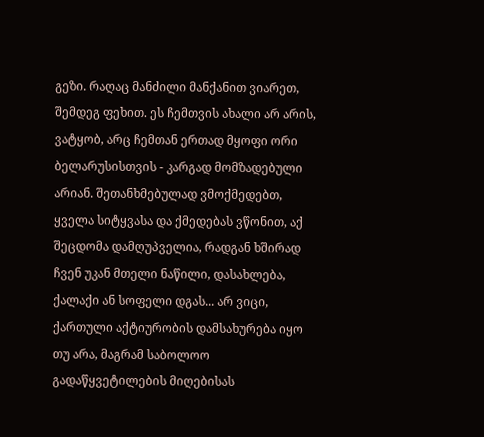გეზი. რაღაც მანძილი მანქანით ვიარეთ, შემდეგ ფეხით. ეს ჩემთვის ახალი არ არის, ვატყობ, არც ჩემთან ერთად მყოფი ორი ბელარუსისთვის - კარგად მომზადებული არიან. შეთანხმებულად ვმოქმედებთ, ყველა სიტყვასა და ქმედებას ვწონით, აქ შეცდომა დამღუპველია, რადგან ხშირად ჩვენ უკან მთელი ნაწილი, დასახლება, ქალაქი ან სოფელი დგას... არ ვიცი, ქართული აქტიურობის დამსახურება იყო თუ არა, მაგრამ საბოლოო გადაწყვეტილების მიღებისას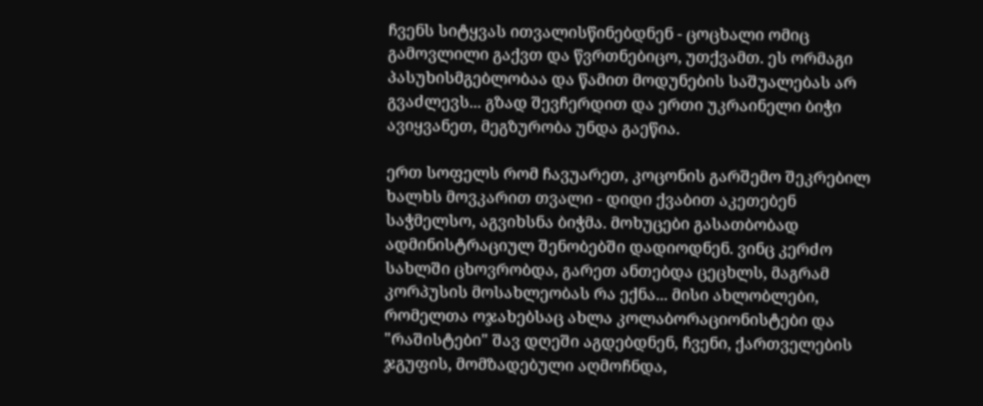ჩვენს სიტყვას ითვალისწინებდნენ - ცოცხალი ომიც გამოვლილი გაქვთ და წვრთნებიცო, უთქვამთ. ეს ორმაგი პასუხისმგებლობაა და წამით მოდუნების საშუალებას არ გვაძლევს... გზად შევჩერდით და ერთი უკრაინელი ბიჭი ავიყვანეთ, მეგზურობა უნდა გაეწია.

ერთ სოფელს რომ ჩავუარეთ, კოცონის გარშემო შეკრებილ ხალხს მოვკარით თვალი - დიდი ქვაბით აკეთებენ საჭმელსო, აგვიხსნა ბიჭმა. მოხუცები გასათბობად ადმინისტრაციულ შენობებში დადიოდნენ. ვინც კერძო სახლში ცხოვრობდა, გარეთ ანთებდა ცეცხლს, მაგრამ კორპუსის მოსახლეობას რა ექნა... მისი ახლობლები, რომელთა ოჯახებსაც ახლა კოლაბორაციონისტები და "რაშისტები" შავ დღეში აგდებდნენ, ჩვენი, ქართველების ჯგუფის, მომზადებული აღმოჩნდა,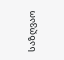საზღვაო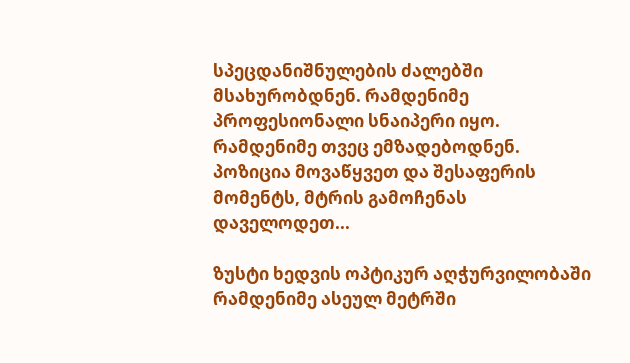სპეცდანიშნულების ძალებში მსახურობდნენ. რამდენიმე პროფესიონალი სნაიპერი იყო. რამდენიმე თვეც ემზადებოდნენ. პოზიცია მოვაწყვეთ და შესაფერის მომენტს, მტრის გამოჩენას დაველოდეთ...

ზუსტი ხედვის ოპტიკურ აღჭურვილობაში რამდენიმე ასეულ მეტრში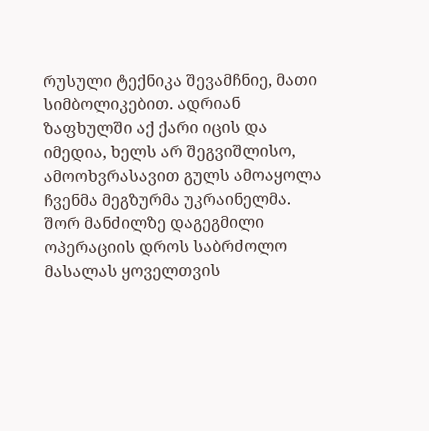რუსული ტექნიკა შევამჩნიე, მათი სიმბოლიკებით. ადრიან ზაფხულში აქ ქარი იცის და იმედია, ხელს არ შეგვიშლისო, ამოოხვრასავით გულს ამოაყოლა ჩვენმა მეგზურმა უკრაინელმა. შორ მანძილზე დაგეგმილი ოპერაციის დროს საბრძოლო მასალას ყოველთვის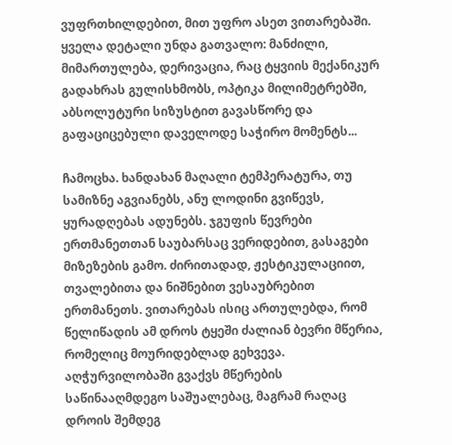ვუფრთხილდებით, მით უფრო ასეთ ვითარებაში. ყველა დეტალი უნდა გათვალო: მანძილი, მიმართულება, დერივაცია, რაც ტყვიის მექანიკურ გადახრას გულისხმობს, ოპტიკა მილიმეტრებში, აბსოლუტური სიზუსტით გავასწორე და გაფაციცებული დაველოდე საჭირო მომენტს...

ჩამოცხა. ხანდახან მაღალი ტემპერატურა, თუ სამიზნე აგვიანებს, ანუ ლოდინი გვიწევს, ყურადღებას ადუნებს. ჯგუფის წევრები ერთმანეთთან საუბარსაც ვერიდებით, გასაგები მიზეზების გამო. ძირითადად, ჟესტიკულაციით, თვალებითა და ნიშნებით ვესაუბრებით ერთმანეთს. ვითარებას ისიც ართულებდა, რომ წელიწადის ამ დროს ტყეში ძალიან ბევრი მწერია, რომელიც მოურიდებლად გეხვევა. აღჭურვილობაში გვაქვს მწერების საწინააღმდეგო საშუალებაც, მაგრამ რაღაც დროის შემდეგ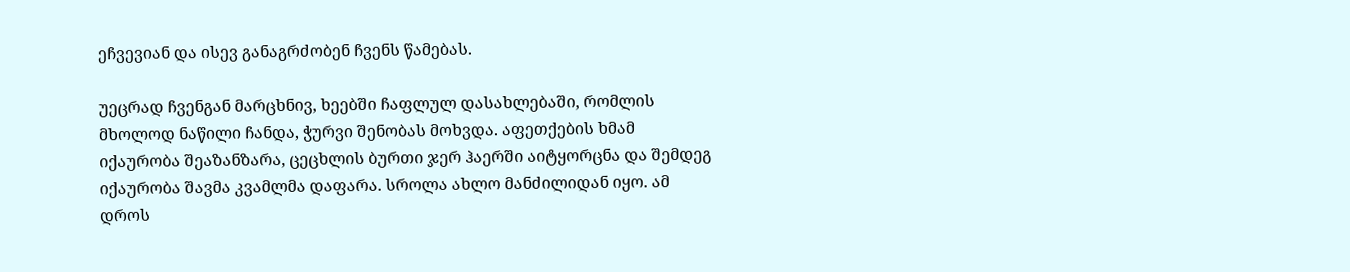ეჩვევიან და ისევ განაგრძობენ ჩვენს წამებას.

უეცრად ჩვენგან მარცხნივ, ხეებში ჩაფლულ დასახლებაში, რომლის მხოლოდ ნაწილი ჩანდა, ჭურვი შენობას მოხვდა. აფეთქების ხმამ იქაურობა შეაზანზარა, ცეცხლის ბურთი ჯერ ჰაერში აიტყორცნა და შემდეგ იქაურობა შავმა კვამლმა დაფარა. სროლა ახლო მანძილიდან იყო. ამ დროს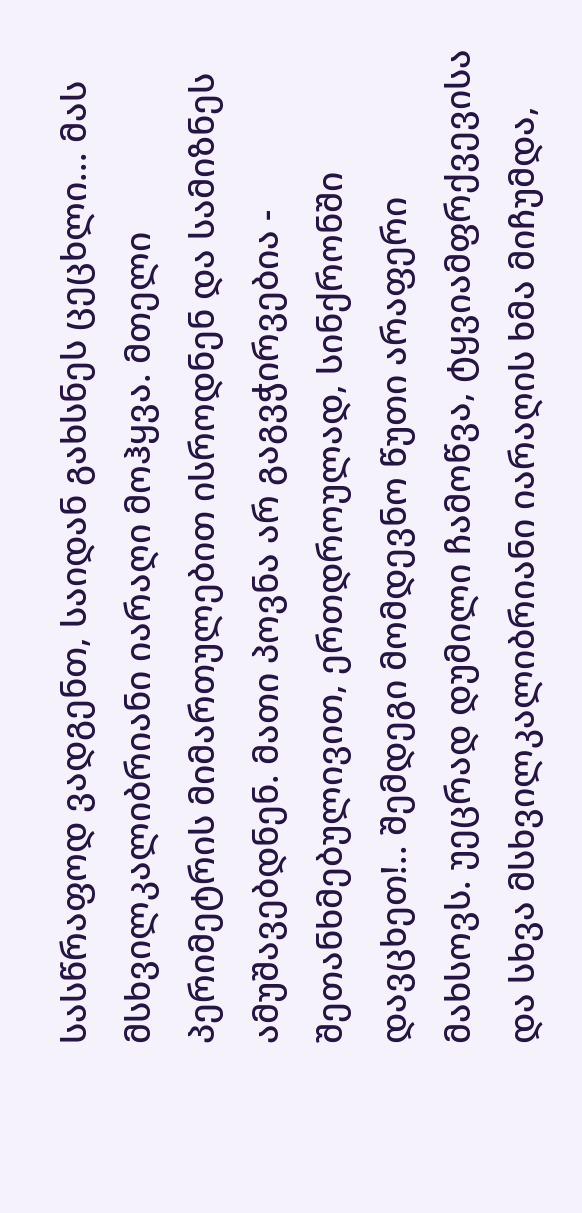სასწრაფოდ ვადგენთ, საიდან გახსნეს ცეცხლი... მას მსხვილკალიბრიანი იარაღი მოჰყვა. მთელი პერიმეტრის მიმართულებით ისროდნენ და სამიზნეს ამუშავებდნენ. მათი პოვნა არ გაგვჭირვებია - შეთანხმებულივით, ერთდროულად, სინქრონში დავცხეთ!.. შემდეგი მომდევნო წუთი არაფერი მახსოვს. უეცრად დუმილი ჩამოწვა, ტყვიამფრქვევისა და სხვა მსხვილკალიბრიანი იარაღის ხმა მიჩუმდა,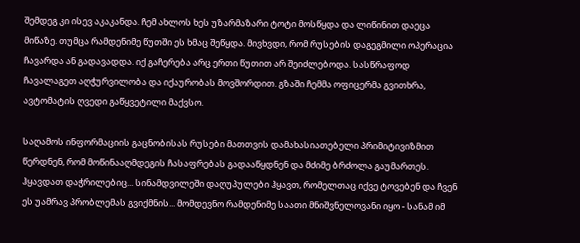შემდეგ კი ისევ აკაკანდა. ჩემ ახლოს ხეს უზარმაზარი ტოტი მოსწყდა და ლიწინით დაეცა მიწაზე. თუმცა რამდენიმე წუთში ეს ხმაც შეწყდა. მივხვდი, რომ რუსების დაგეგმილი ოპერაცია ჩავარდა ან გადავადდა. იქ გაჩერება არც ერთი წუთით არ შეიძლებოდა. სასწრაფოდ ჩავალაგეთ აღჭურვილობა და იქაურობას მოვშორდით. გზაში ჩემმა ოფიცერმა გვითხრა, ავტომატის ღვედი გაწყვეტილი მაქვსო.

საღამოს ინფორმაციის გაცნობისას რუსები მათთვის დამახასიათებელი პრიმიტივიზმით წერდნენ, რომ მოწინააღმდეგის ჩასაფრებას გადააწყდნენ და მძიმე ბრძოლა გაუმართეს. ჰყავდათ დაჭრილებიც... სინამდვილეში დაღუპულები ჰყავთ, რომელთაც იქვე ტოვებენ და ჩვენ ეს უამრავ პრობლემას გვიქმნის... მომდევნო რამდენიმე საათი მნიშვნელოვანი იყო - სანამ იმ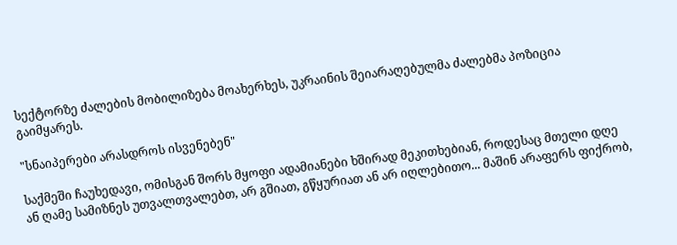სექტორზე ძალების მობილიზება მოახერხეს, უკრაინის შეიარაღებულმა ძალებმა პოზიცია გაიმყარეს.

"სნაიპერები არასდროს ისვენებენ"

საქმეში ჩაუხედავი, ომისგან შორს მყოფი ადამიანები ხშირად მეკითხებიან, როდესაც მთელი დღე ან ღამე სამიზნეს უთვალთვალებთ, არ გშიათ, გწყურიათ ან არ იღლებითო... მაშინ არაფერს ფიქრობ,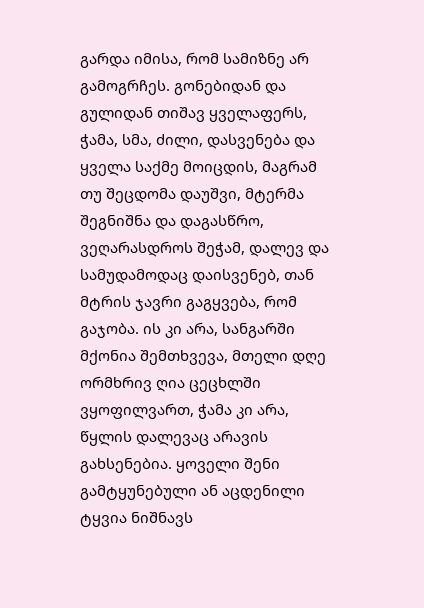გარდა იმისა, რომ სამიზნე არ გამოგრჩეს. გონებიდან და გულიდან თიშავ ყველაფერს, ჭამა, სმა, ძილი, დასვენება და ყველა საქმე მოიცდის, მაგრამ თუ შეცდომა დაუშვი, მტერმა შეგნიშნა და დაგასწრო, ვეღარასდროს შეჭამ, დალევ და სამუდამოდაც დაისვენებ, თან მტრის ჯავრი გაგყვება, რომ გაჯობა. ის კი არა, სანგარში მქონია შემთხვევა, მთელი დღე ორმხრივ ღია ცეცხლში ვყოფილვართ, ჭამა კი არა, წყლის დალევაც არავის გახსენებია. ყოველი შენი გამტყუნებული ან აცდენილი ტყვია ნიშნავს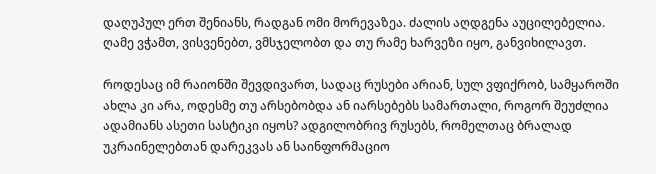დაღუპულ ერთ შენიანს, რადგან ომი მორევაზეა. ძალის აღდგენა აუცილებელია. ღამე ვჭამთ, ვისვენებთ, ვმსჯელობთ და თუ რამე ხარვეზი იყო, განვიხილავთ.

როდესაც იმ რაიონში შევდივართ, სადაც რუსები არიან, სულ ვფიქრობ, სამყაროში ახლა კი არა, ოდესმე თუ არსებობდა ან იარსებებს სამართალი, როგორ შეუძლია ადამიანს ასეთი სასტიკი იყოს? ადგილობრივ რუსებს, რომელთაც ბრალად უკრაინელებთან დარეკვას ან საინფორმაციო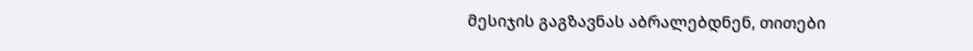მესიჯის გაგზავნას აბრალებდნენ, თითები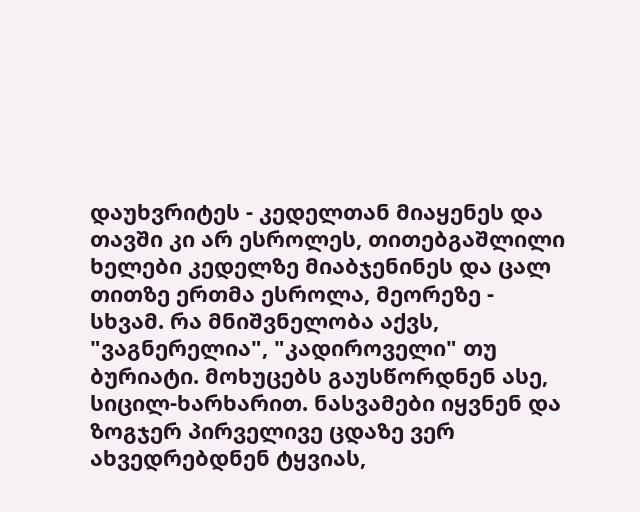დაუხვრიტეს - კედელთან მიაყენეს და თავში კი არ ესროლეს, თითებგაშლილი ხელები კედელზე მიაბჯენინეს და ცალ თითზე ერთმა ესროლა, მეორეზე - სხვამ. რა მნიშვნელობა აქვს, "ვაგნერელია", "კადიროველი" თუ ბურიატი. მოხუცებს გაუსწორდნენ ასე, სიცილ-ხარხარით. ნასვამები იყვნენ და ზოგჯერ პირველივე ცდაზე ვერ ახვედრებდნენ ტყვიას,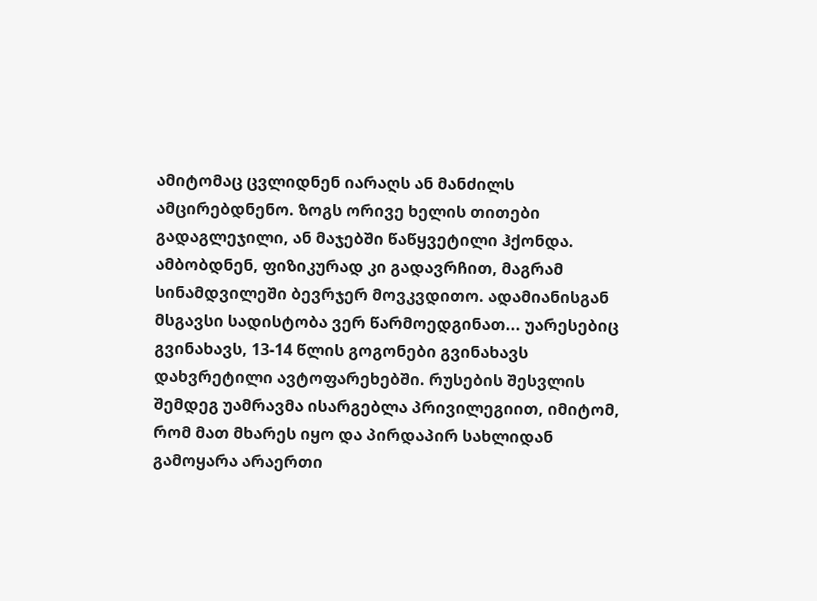ამიტომაც ცვლიდნენ იარაღს ან მანძილს ამცირებდნენო. ზოგს ორივე ხელის თითები გადაგლეჯილი, ან მაჯებში წაწყვეტილი ჰქონდა. ამბობდნენ, ფიზიკურად კი გადავრჩით, მაგრამ სინამდვილეში ბევრჯერ მოვკვდითო. ადამიანისგან მსგავსი სადისტობა ვერ წარმოედგინათ... უარესებიც გვინახავს, 13-14 წლის გოგონები გვინახავს დახვრეტილი ავტოფარეხებში. რუსების შესვლის შემდეგ უამრავმა ისარგებლა პრივილეგიით, იმიტომ, რომ მათ მხარეს იყო და პირდაპირ სახლიდან გამოყარა არაერთი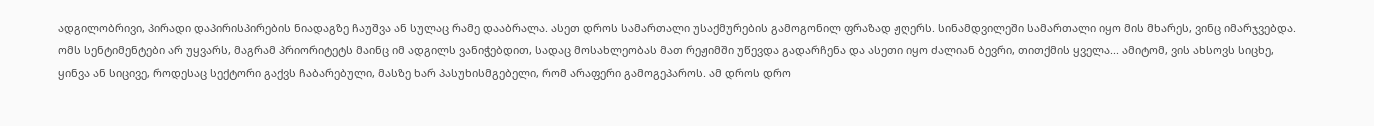ადგილობრივი, პირადი დაპირისპირების ნიადაგზე ჩაუშვა ან სულაც რამე დააბრალა. ასეთ დროს სამართალი უსაქმურების გამოგონილ ფრაზად ჟღერს. სინამდვილეში სამართალი იყო მის მხარეს, ვინც იმარჯვებდა. ომს სენტიმენტები არ უყვარს, მაგრამ პრიორიტეტს მაინც იმ ადგილს ვანიჭებდით, სადაც მოსახლეობას მათ რეჟიმში უწევდა გადარჩენა და ასეთი იყო ძალიან ბევრი, თითქმის ყველა... ამიტომ, ვის ახსოვს სიცხე, ყინვა ან სიცივე, როდესაც სექტორი გაქვს ჩაბარებული, მასზე ხარ პასუხისმგებელი, რომ არაფერი გამოგეპაროს. ამ დროს დრო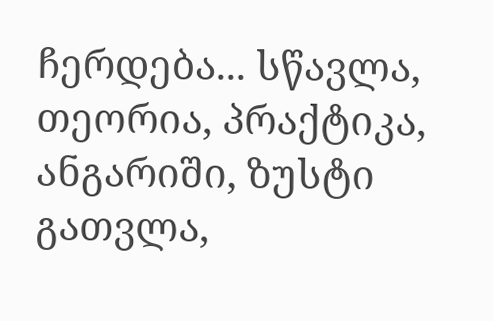ჩერდება... სწავლა, თეორია, პრაქტიკა, ანგარიში, ზუსტი გათვლა,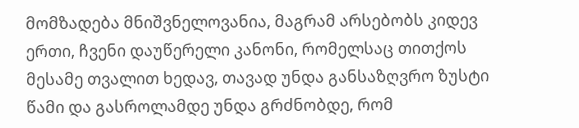მომზადება მნიშვნელოვანია, მაგრამ არსებობს კიდევ ერთი, ჩვენი დაუწერელი კანონი, რომელსაც თითქოს მესამე თვალით ხედავ, თავად უნდა განსაზღვრო ზუსტი წამი და გასროლამდე უნდა გრძნობდე, რომ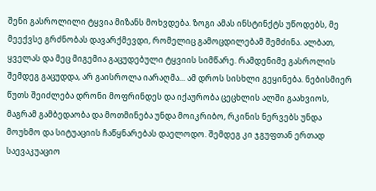შენი გასროლილი ტყვია მიზანს მოხვდება. ზოგი ამას ინსტინქტს უწოდებს, მე მეექვსე გრძნობას დავარქმევდი, რომელიც გამოცდილებამ შემძინა. ალბათ, ყველას და მეც მიგემია გაცუდებული ტყვიის სიმწარე. რამდენიმე გასროლის შემდეგ გაცუდდა, არ გაისროლა იარაღმა... ამ დროს სისხლი გეყინება. ნებისმიერ წუთს შეიძლება დრონი მოფრინდეს და იქაურობა ცეცხლის ალში გაახვიოს, მაგრამ გამბედაობა და მოთმინება უნდა მოიკრიბო, რკინის ნერვებს უნდა მოუხმო და სიტუაციის ჩაწყნარებას დაელოდო. შემდეგ კი ჯგუფთან ერთად საევაკუაციო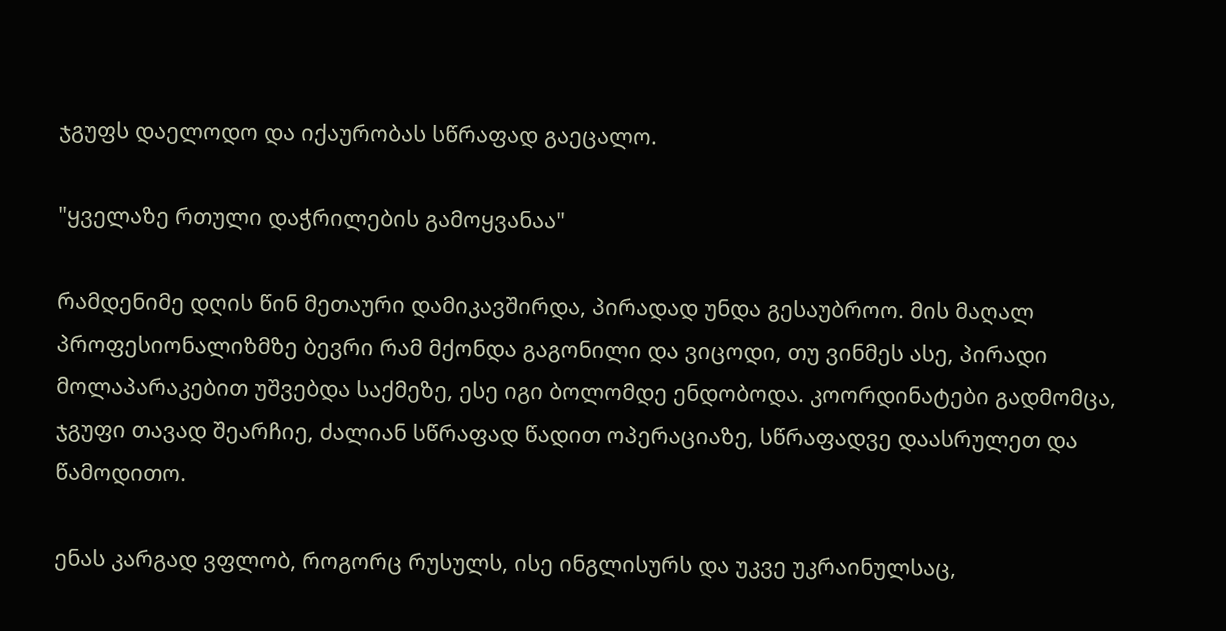ჯგუფს დაელოდო და იქაურობას სწრაფად გაეცალო.

"ყველაზე რთული დაჭრილების გამოყვანაა"

რამდენიმე დღის წინ მეთაური დამიკავშირდა, პირადად უნდა გესაუბროო. მის მაღალ პროფესიონალიზმზე ბევრი რამ მქონდა გაგონილი და ვიცოდი, თუ ვინმეს ასე, პირადი მოლაპარაკებით უშვებდა საქმეზე, ესე იგი ბოლომდე ენდობოდა. კოორდინატები გადმომცა, ჯგუფი თავად შეარჩიე, ძალიან სწრაფად წადით ოპერაციაზე, სწრაფადვე დაასრულეთ და წამოდითო.

ენას კარგად ვფლობ, როგორც რუსულს, ისე ინგლისურს და უკვე უკრაინულსაც,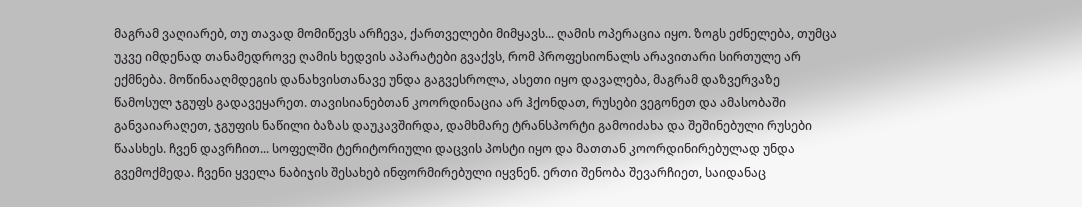მაგრამ ვაღიარებ, თუ თავად მომიწევს არჩევა, ქართველები მიმყავს... ღამის ოპერაცია იყო. ზოგს ეძნელება, თუმცა უკვე იმდენად თანამედროვე ღამის ხედვის აპარატები გვაქვს, რომ პროფესიონალს არავითარი სირთულე არ ექმნება. მოწინააღმდეგის დანახვისთანავე უნდა გაგვესროლა, ასეთი იყო დავალება, მაგრამ დაზვერვაზე წამოსულ ჯგუფს გადავეყარეთ. თავისიანებთან კოორდინაცია არ ჰქონდათ, რუსები ვეგონეთ და ამასობაში განვაიარაღეთ, ჯგუფის ნაწილი ბაზას დაუკავშირდა, დამხმარე ტრანსპორტი გამოიძახა და შეშინებული რუსები წაასხეს. ჩვენ დავრჩით... სოფელში ტერიტორიული დაცვის პოსტი იყო და მათთან კოორდინირებულად უნდა გვემოქმედა. ჩვენი ყველა ნაბიჯის შესახებ ინფორმირებული იყვნენ. ერთი შენობა შევარჩიეთ, საიდანაც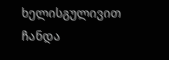ხელისგულივით ჩანდა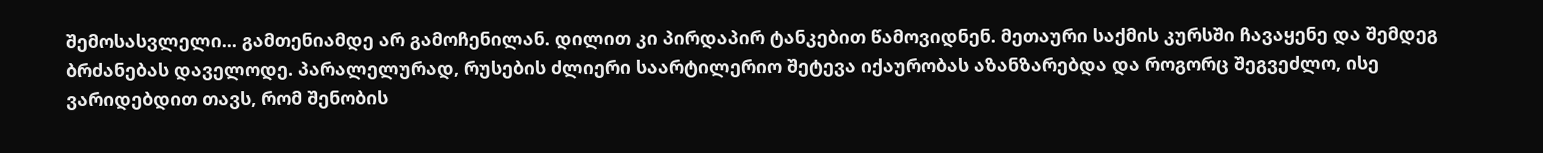შემოსასვლელი... გამთენიამდე არ გამოჩენილან. დილით კი პირდაპირ ტანკებით წამოვიდნენ. მეთაური საქმის კურსში ჩავაყენე და შემდეგ ბრძანებას დაველოდე. პარალელურად, რუსების ძლიერი საარტილერიო შეტევა იქაურობას აზანზარებდა და როგორც შეგვეძლო, ისე ვარიდებდით თავს, რომ შენობის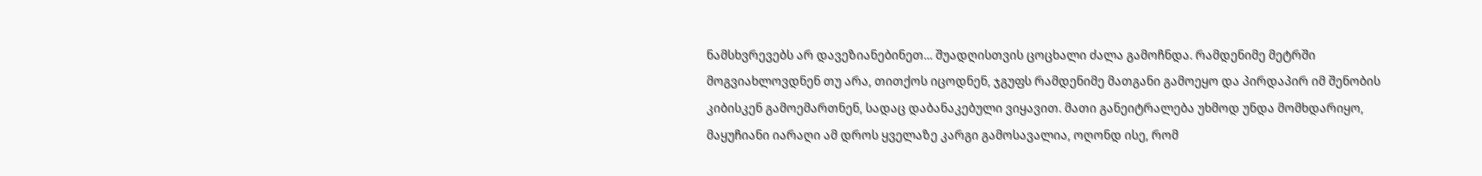ნამსხვრევებს არ დავეზიანებინეთ... შუადღისთვის ცოცხალი ძალა გამოჩნდა. რამდენიმე მეტრში მოგვიახლოვდნენ თუ არა, თითქოს იცოდნენ, ჯგუფს რამდენიმე მათგანი გამოეყო და პირდაპირ იმ შენობის კიბისკენ გამოემართნენ, სადაც დაბანაკებული ვიყავით. მათი განეიტრალება უხმოდ უნდა მომხდარიყო, მაყუჩიანი იარაღი ამ დროს ყველაზე კარგი გამოსავალია, ოღონდ ისე, რომ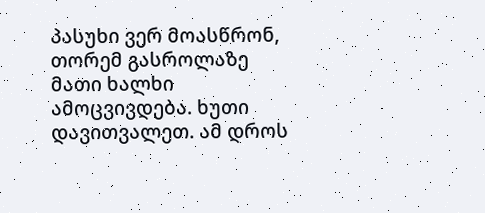პასუხი ვერ მოასწრონ, თორემ გასროლაზე მათი ხალხი ამოცვივდება. ხუთი დავითვალეთ. ამ დროს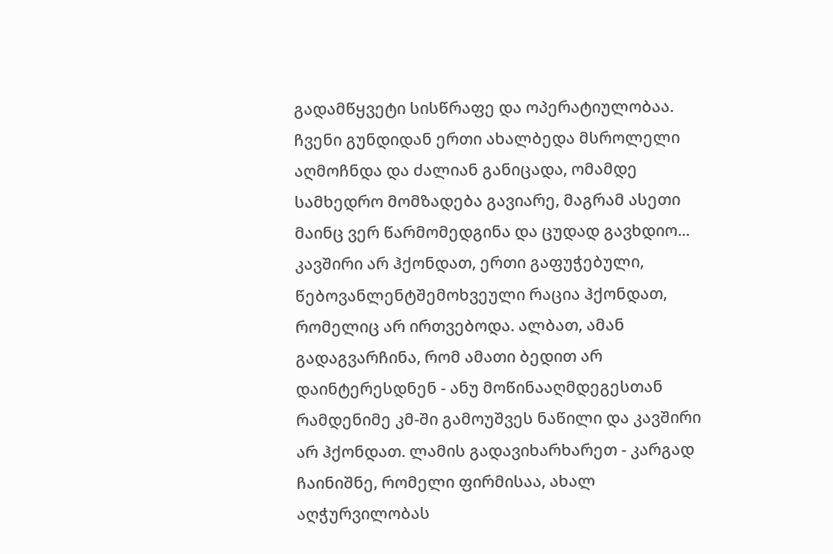გადამწყვეტი სისწრაფე და ოპერატიულობაა. ჩვენი გუნდიდან ერთი ახალბედა მსროლელი აღმოჩნდა და ძალიან განიცადა, ომამდე სამხედრო მომზადება გავიარე, მაგრამ ასეთი მაინც ვერ წარმომედგინა და ცუდად გავხდიო... კავშირი არ ჰქონდათ, ერთი გაფუჭებული, წებოვანლენტშემოხვეული რაცია ჰქონდათ, რომელიც არ ირთვებოდა. ალბათ, ამან გადაგვარჩინა, რომ ამათი ბედით არ დაინტერესდნენ - ანუ მოწინააღმდეგესთან რამდენიმე კმ-ში გამოუშვეს ნაწილი და კავშირი არ ჰქონდათ. ლამის გადავიხარხარეთ - კარგად ჩაინიშნე, რომელი ფირმისაა, ახალ აღჭურვილობას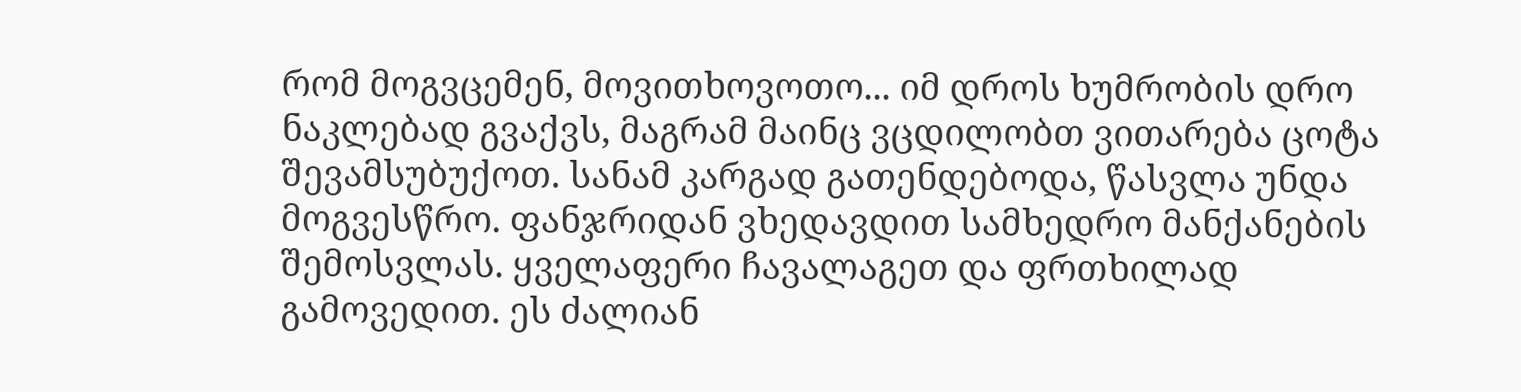რომ მოგვცემენ, მოვითხოვოთო... იმ დროს ხუმრობის დრო ნაკლებად გვაქვს, მაგრამ მაინც ვცდილობთ ვითარება ცოტა შევამსუბუქოთ. სანამ კარგად გათენდებოდა, წასვლა უნდა მოგვესწრო. ფანჯრიდან ვხედავდით სამხედრო მანქანების შემოსვლას. ყველაფერი ჩავალაგეთ და ფრთხილად გამოვედით. ეს ძალიან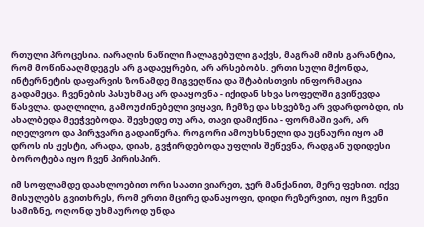რთული პროცესია. იარაღის ნაწილი ჩალაგებული გაქვს, მაგრამ იმის გარანტია, რომ მოწინააღმდეგეს არ გადაეყრები, არ არსებობს. ერთი სული მქონდა, ინტერნეტის დაფარვის ზონამდე მიგვეღწია და შტაბისთვის ინფორმაცია გადამეცა. ჩვენების პასუხმაც არ დააყოვნა - იქიდან სხვა სოფელში გვიწევდა წასვლა. დაღლილი, გამოუძინებელი ვიყავი, ჩემზე და სხვებზე არ ვდარდობდი, ის ახალბედა მეეჭვებოდა. შევხედე თუ არა, თავი დამიქნია - ფორმაში ვარ, არ იღელვოო და პირჯვარი გადაიწერა. როგორი ამოუხსნელი და უცნაური იყო ამ დროს ის ჟესტი, არადა, დიახ, გვჭირდებოდა უფლის შეწევნა, რადგან უდიდესი ბოროტება იყო ჩვენ პირისპირ.

იმ სოფლამდე დაახლოებით ორი საათი ვიარეთ, ჯერ მანქანით, მერე ფეხით. იქვე მისულებს გვითხრეს, რომ ერთი მცირე დანაყოფი, დიდი რეზერვით, იყო ჩვენი სამიზნე, ოღონდ უხმაუროდ უნდა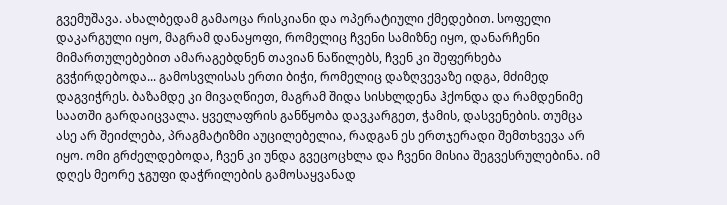გვემუშავა. ახალბედამ გამაოცა რისკიანი და ოპერატიული ქმედებით. სოფელი დაკარგული იყო, მაგრამ დანაყოფი, რომელიც ჩვენი სამიზნე იყო, დანარჩენი მიმართულებებით ამარაგებდნენ თავიან ნაწილებს, ჩვენ კი შეფერხება გვჭირდებოდა... გამოსვლისას ერთი ბიჭი, რომელიც დაზღვევაზე იდგა, მძიმედ დაგვიჭრეს. ბაზამდე კი მივაღწიეთ, მაგრამ შიდა სისხლდენა ჰქონდა და რამდენიმე საათში გარდაიცვალა. ყველაფრის განწყობა დავკარგეთ, ჭამის, დასვენების. თუმცა ასე არ შეიძლება, პრაგმატიზმი აუცილებელია, რადგან ეს ერთჯერადი შემთხვევა არ იყო. ომი გრძელდებოდა, ჩვენ კი უნდა გვეცოცხლა და ჩვენი მისია შეგვესრულებინა. იმ დღეს მეორე ჯგუფი დაჭრილების გამოსაყვანად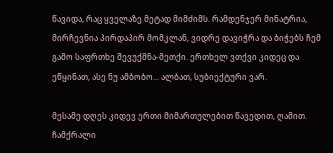წავიდა, რაც ყველაზე მეტად მიმძიმს. რამდენჯერ მინატრია, მირჩევნია პირდაპირ მომკლან, ვიდრე დავიჭრა და ბიჭებს ჩემ გამო საფრთხე შევუქმნა-მეთქი. ერთხელ ვთქვი კიდეც და ეწყინათ, ასე ნუ ამბობო... ალბათ, სუბიექტური ვარ.

მესამე დღეს კიდევ ერთი მიმართულებით წავედით, ღამით. ჩამქრალი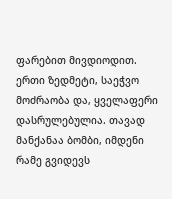ფარებით მივდიოდით. ერთი ზედმეტი, საეჭვო მოძრაობა და, ყველაფერი დასრულებულია. თავად მანქანაა ბომბი, იმდენი რამე გვიდევს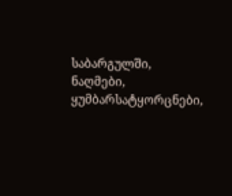საბარგულში, ნაღმები, ყუმბარსატყორცნები,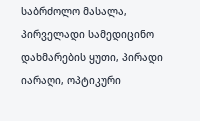საბრძოლო მასალა, პირველადი სამედიცინო დახმარების ყუთი, პირადი იარაღი, ოპტიკური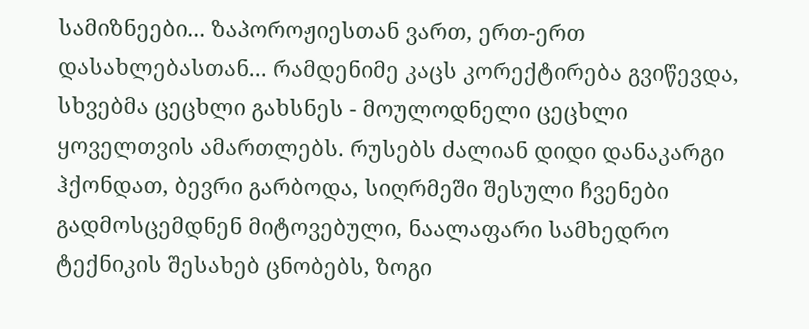სამიზნეები... ზაპოროჟიესთან ვართ, ერთ-ერთ დასახლებასთან... რამდენიმე კაცს კორექტირება გვიწევდა, სხვებმა ცეცხლი გახსნეს - მოულოდნელი ცეცხლი ყოველთვის ამართლებს. რუსებს ძალიან დიდი დანაკარგი ჰქონდათ, ბევრი გარბოდა, სიღრმეში შესული ჩვენები გადმოსცემდნენ მიტოვებული, ნაალაფარი სამხედრო ტექნიკის შესახებ ცნობებს, ზოგი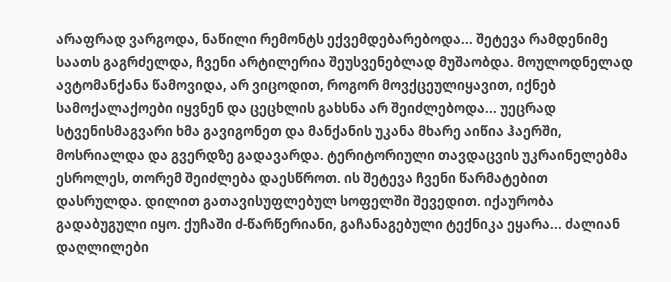არაფრად ვარგოდა, ნაწილი რემონტს ექვემდებარებოდა... შეტევა რამდენიმე საათს გაგრძელდა, ჩვენი არტილერია შეუსვენებლად მუშაობდა. მოულოდნელად ავტომანქანა წამოვიდა, არ ვიცოდით, როგორ მოვქცეულიყავით, იქნებ სამოქალაქოები იყვნენ და ცეცხლის გახსნა არ შეიძლებოდა... უეცრად სტვენისმაგვარი ხმა გავიგონეთ და მანქანის უკანა მხარე აიწია ჰაერში, მოსრიალდა და გვერდზე გადავარდა. ტერიტორიული თავდაცვის უკრაინელებმა ესროლეს, თორემ შეიძლება დაესწროთ. ის შეტევა ჩვენი წარმატებით დასრულდა. დილით გათავისუფლებულ სოფელში შევედით. იქაურობა გადაბუგული იყო. ქუჩაში ძ-წარწერიანი, გაჩანაგებული ტექნიკა ეყარა... ძალიან დაღლილები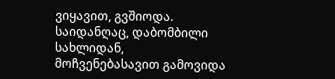ვიყავით, გვშიოდა. საიდანღაც, დაბომბილი სახლიდან, მოჩვენებასავით გამოვიდა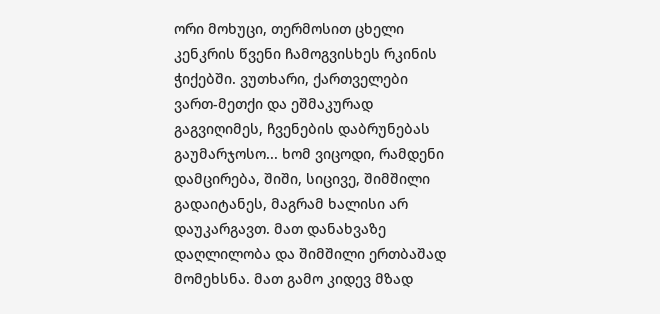ორი მოხუცი, თერმოსით ცხელი კენკრის წვენი ჩამოგვისხეს რკინის ჭიქებში. ვუთხარი, ქართველები ვართ-მეთქი და ეშმაკურად გაგვიღიმეს, ჩვენების დაბრუნებას გაუმარჯოსო... ხომ ვიცოდი, რამდენი დამცირება, შიში, სიცივე, შიმშილი გადაიტანეს, მაგრამ ხალისი არ დაუკარგავთ. მათ დანახვაზე დაღლილობა და შიმშილი ერთბაშად მომეხსნა. მათ გამო კიდევ მზად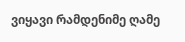ვიყავი რამდენიმე ღამე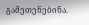გამეთენებინა.